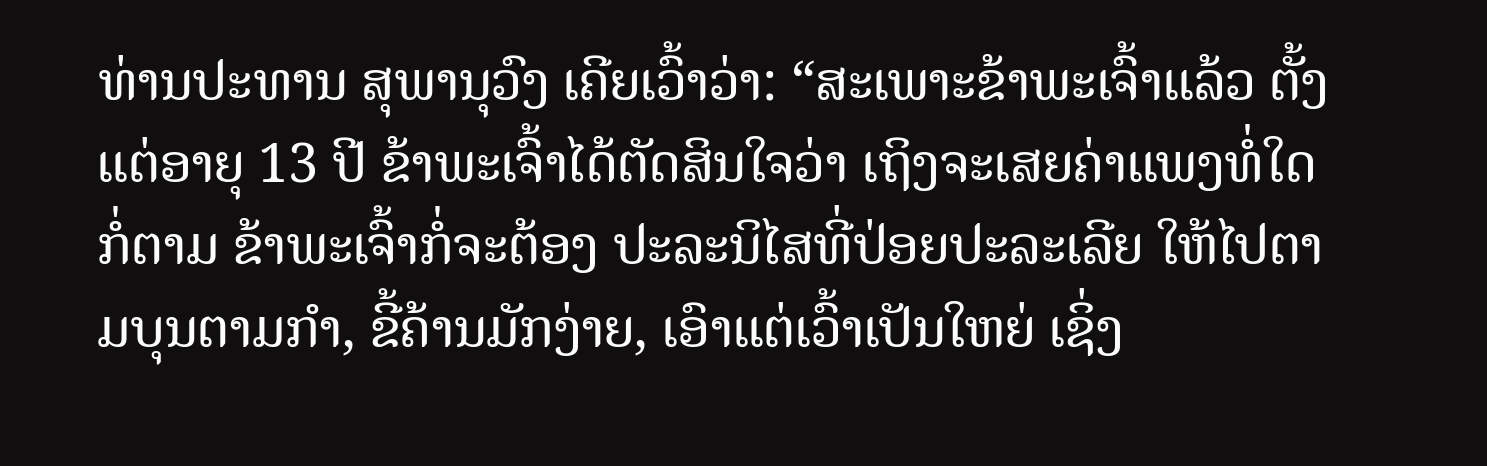ທ່ານປະທານ ສຸພານຸວົງ ເຄີຍເວົ້າວ່າ: “ສະເພາະຂ້າພະເຈົ້າແລ້ວ ຕັ້ງແຕ່ອາຍຸ 13 ປີ ຂ້າພະເຈົ້າໄດ້ຕັດສິນໃຈວ່າ ເຖິງຈະເສຍຄ່າແພງທໍ່ໃດກໍ່ຕາມ ຂ້າພະເຈົ້າກໍ່ຈະຕ້ອງ ປະລະນິໄສທີ່ປ່ອຍປະລະເລີຍ ໃຫ້ໄປຕາມບຸນຕາມກຳ, ຂີ້ຄ້ານມັກງ່າຍ, ເອົາແຕ່ເວົ້າເປັນໃຫຍ່ ເຊິ່ງ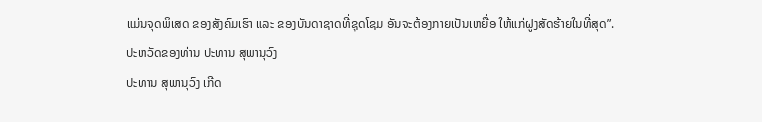ແມ່ນຈຸດພິເສດ ຂອງສັງຄົມເຮົາ ແລະ ຂອງບັນດາຊາດທີ່ຊຸດໂຊມ ອັນຈະຕ້ອງກາຍເປັນເຫຍື່ອ ໃຫ້ແກ່ຝູງສັດຮ້າຍໃນທີ່ສຸດ”.
ປະຫວັດຂອງທ່ານ ປະທານ ສຸພານຸວົງ
ປະທານ ສຸພານຸວົງ ເກີດ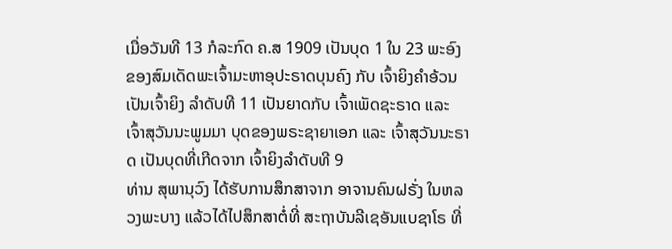ເມື່ອວັນທີ 13 ກໍລະກົດ ຄ.ສ 1909 ເປັນບຸດ 1 ໃນ 23 ພະອົງ ຂອງສົມເດັດພະເຈົ້າມະຫາອຸປະຣາດບຸນຄົງ ກັບ ເຈົ້າຍິງຄຳອ້ວນ ເປັນເຈົ້າຍິງ ລຳດັບທີ 11 ເປັນຍາດກັບ ເຈົ້າເພັດຊະຣາດ ແລະ ເຈົ້າສຸວັນນະພູມມາ ບຸດຂອງພຣະຊາຍາເອກ ແລະ ເຈົ້າສຸວັນນະຣາດ ເປັນບຸດທີ່ເກີດຈາກ ເຈົ້າຍິງລຳດັບທີ 9
ທ່ານ ສຸພານຸວົງ ໄດ້ຮັບການສຶກສາຈາກ ອາຈານຄົນຝຣັ່ງ ໃນຫລວງພະບາງ ແລ້ວໄດ້ໄປສຶກສາຕໍ່ທີ່ ສະຖາບັນລີເຊອັນແບຊາໂຣ ທີ່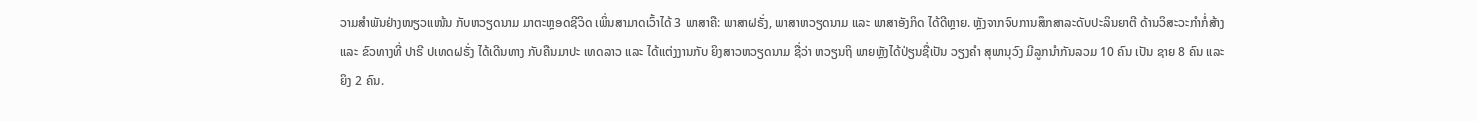ວາມສຳພັນຢ່າງໜຽວແໜ້ນ ກັບຫວຽດນາມ ມາຕະຫຼອດຊີວິດ ເພິ່ນສາມາດເວົ້າໄດ້ 3 ພາສາຄື: ພາສາຝຣັ່ງ, ພາສາຫວຽດນາມ ແລະ ພາສາອັງກິດ ໄດ້ດີຫຼາຍ. ຫຼັງຈາກຈົບການສຶກສາລະດັບປະລິນຍາຕີ ດ້ານວິສະວະກຳກໍ່ສ້າງ ແລະ ຂົວທາງທີ່ ປາຣີ ປເທດຝຣັ່ງ ໄດ້ເດີນທາງ ກັບຄືນມາປະ ເທດລາວ ແລະ ໄດ້ແຕ່ງງານກັບ ຍິງສາວຫວຽດນາມ ຊື່ວ່າ ຫວຽນຖິ ພາຍຫຼັງໄດ້ປ່ຽນຊື່ເປັນ ວຽງຄຳ ສຸພານຸວົງ ມີລູກນຳກັນລວມ 10 ຄົນ ເປັນ ຊາຍ 8 ຄົນ ແລະ ຍິງ 2 ຄົນ.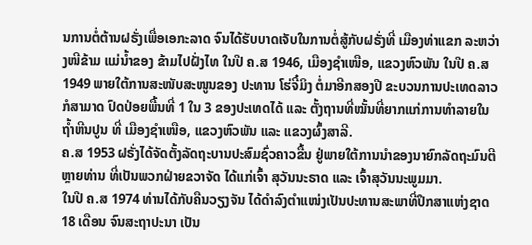ນການຕໍ່ຕ້ານຝຣັ່ງເພື່ອເອກະລາດ ຈົນໄດ້ຮັບບາດເຈັບໃນການຕໍ່ສູ້ກັບຝຣັ່ງທີ່ ເມືອງທ່າແຂກ ລະຫວ່າງໜີຂ້າມ ແມ່ນ້ຳຂອງ ຂ້າມໄປຝັ່ງໄທ ໃນປີ ຄ.ສ 1946, ເມືອງຊຳເໜືອ, ແຂວງຫົວພັນ ໃນປີ ຄ.ສ 1949 ພາຍໃຕ້ການສະໜັບສະໜູນຂອງ ປະທານ ໂຮ່ຈີ໋ມິງ ຕໍ່ມາອີກສອງປີ ຂະບວນການປະເທດລາວກໍສາມາດ ປົດປ່ອຍພື້ນທີ່ 1 ໃນ 3 ຂອງປະເທດໄດ້ ແລະ ຕັ້ງຖານທີ່ໝັ້ນທີ່ຍາກແກ່ການທຳລາຍໃນຖ້ຳຫີນປູນ ທີ່ ເມືອງຊຳເໜືອ, ແຂວງຫົວພັນ ແລະ ແຂວງຜົ້ງສາລີ.
ຄ.ສ 1953 ຝຣັ່ງໄດ້ຈັດຕັ້ງລັດຖະບານປະສົມຊົ່ວຄາວຂື້ນ ຢູ່ພາຍໃຕ້ການນຳຂອງນາຍົກລັດຖະມົນຕີຫຼາຍທ່ານ ທີ່ເປັນພວກຝ່າຍຂວາຈັດ ໄດ້ແກ່ເຈົ້າ ສຸວັນນະຣາດ ແລະ ເຈົ້າສຸວັນນະພູມມາ.
ໃນປີ ຄ.ສ 1974 ທ່ານໄດ້ກັບຄືນວຽງຈັນ ໄດ້ດຳລົງຕຳແໜ່ງເປັນປະທານສະພາທີ່ປຶກສາແຫ່ງຊາດ 18 ເດືອນ ຈົນສະຖາປະນາ ເປັນ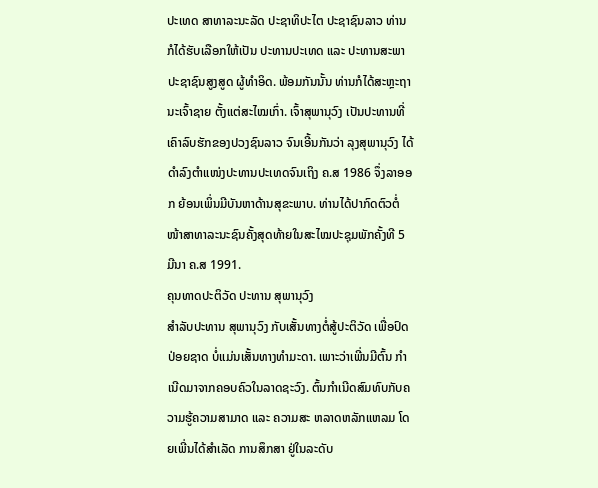ປະເທດ ສາທາລະນະລັດ ປະຊາທິປະໄຕ ປະຊາຊົນລາວ ທ່ານ ກໍໄດ້ຮັບເລືອກໃຫ້ເປັນ ປະທານປະເທດ ແລະ ປະທານສະພາປະຊາຊົນສູງສູດ ຜູ້ທຳອິດ. ພ້ອມກັນນັ້ນ ທ່ານກໍໄດ້ສະຫຼະຖານະເຈົ້າຊາຍ ຕັ້ງແຕ່ສະໄໝເກົ່າ. ເຈົ້າສຸພານຸວົງ ເປັນປະທານທີ່ເຄົາລົບຮັກຂອງປວງຊົນລາວ ຈົນເອີ້ນກັນວ່າ ລຸງສຸພານຸວົງ ໄດ້ດຳລົງຕຳແໜ່ງປະທານປະເທດຈົນເຖິງ ຄ.ສ 1986 ຈຶ່ງລາອອກ ຍ້ອນເພິ່ນມີບັນຫາດ້ານສຸຂະພາບ. ທ່ານໄດ້ປາກົດຕົວຕໍ່ໜ້າສາທາລະນະຊົນຄັ້ງສຸດທ້າຍໃນສະໄໝປະຊຸມພັກຄັ້ງທີ 5 ມີນາ ຄ.ສ 1991.
ຄຸນທາດປະຕິວັດ ປະທານ ສຸພານຸວົງ
ສຳລັບປະທານ ສຸພານຸວົງ ກັບເສັ້ນທາງຕໍ່ສູ້ປະຕິວັດ ເພື່ອປົດປ່ອຍຊາດ ບໍ່ແມ່ນເສັ້ນທາງທຳມະດາ. ເພາະວ່າເພີ່ນມີຕົ້ນ ກຳເນີດມາຈາກຄອບຄົວໃນລາດຊະວົງ. ຕົ້ນກຳເນີດສົມທົບກັບຄວາມຮູ້ຄວາມສາມາດ ແລະ ຄວາມສະ ຫລາດຫລັກແຫລມ ໂດຍເພີ່ນໄດ້ສຳເລັດ ການສຶກສາ ຢູ່ໃນລະດັບ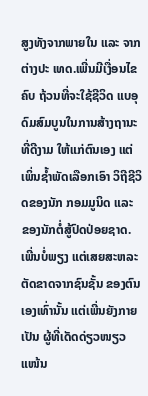ສູງທັງຈາກພາຍໃນ ແລະ ຈາກຕ່າງປະ ເທດ.ເພີ່ນມີເງື່ອນໄຂຄົບ ຖ້ວນທີ່ຈະໃຊ້ຊີວິດ ແບອຸດົມສົມບູນໃນການສ້າງຖານະທີ່ດີງາມ ໃຫ້ແກ່ຕົນເອງ ແຕ່ເພິ່ນຊ້ຳພັດເລືອກເອົາ ວິຖີຊີວິດຂອງນັກ ກອມມູນິດ ແລະ ຂອງນັກຕໍ່ສູ້ປົດປ່ອຍຊາດ.
ເພີ່ນບໍ່ພຽງ ແຕ່ເສຍສະຫລະ ຕັດຂາດຈາກຊົນຊັ້ນ ຂອງຕົນເອງເທົ່ານັ້ນ ແຕ່ເພີ່ນຍັງກາຍເປັນ ຜູ້ທີ່ເດັດດ່ຽວໜຽວແໜ້ນ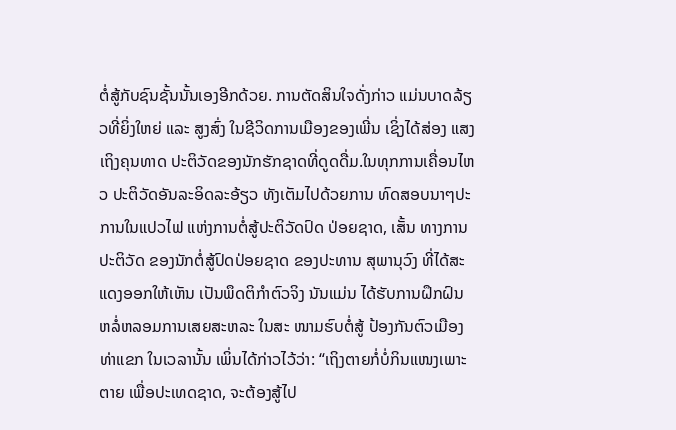ຕໍ່ສູ້ກັບຊົນຊັ້ນນັ້ນເອງອີກດ້ວຍ. ການຕັດສິນໃຈດັ່ງກ່າວ ແມ່ນບາດລ້ຽວທີ່ຍິ່ງໃຫຍ່ ແລະ ສູງສົ່ງ ໃນຊີວິດການເມືອງຂອງເພີ່ນ ເຊິ່ງໄດ້ສ່ອງ ແສງເຖິງຄຸນທາດ ປະຕິວັດຂອງນັກຮັກຊາດທີ່ດູດດື່ມ.ໃນທຸກການເຄື່ອນໄຫວ ປະຕິວັດອັນລະອິດລະອ້ຽວ ທັງເຕັມໄປດ້ວຍການ ທົດສອບນາໆປະການໃນແປວໄຟ ແຫ່ງການຕໍ່ສູ້ປະຕິວັດປົດ ປ່ອຍຊາດ, ເສັ້ນ ທາງການປະຕິວັດ ຂອງນັກຕໍ່ສູ້ປົດປ່ອຍຊາດ ຂອງປະທານ ສຸພານຸວົງ ທີ່ໄດ້ສະ ແດງອອກໃຫ້ເຫັນ ເປັນພຶດຕິກຳຕົວຈິງ ນັນແມ່ນ ໄດ້ຮັບການຝຶກຝົນ ຫລໍ່ຫລອມການເສຍສະຫລະ ໃນສະ ໜາມຮົບຕໍ່ສູ້ ປ້ອງກັນຕົວເມືອງທ່າແຂກ ໃນເວລານັ້ນ ເພິ່ນໄດ້ກ່າວໄວ້ວ່າ: “ເຖິງຕາຍກໍ່ບໍ່ກິນແໜງເພາະຕາຍ ເພື່ອປະເທດຊາດ, ຈະຕ້ອງສູ້ໄປ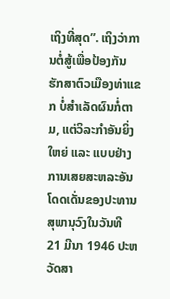ເຖິງທີ່ສຸດ”. ເຖິງວ່າການຕໍ່ສູ້ເພື່ອປ້ອງກັນ ຮັກສາຕົວເມືອງທ່າແຂກ ບໍ່ສຳເລັດຜົນກໍ່ຕາມ, ແຕ່ວິລະກຳອັນຍິ່ງໃຫຍ່ ແລະ ແບບຢ່າງການເສຍສະຫລະອັນ ໂດດເດັ່ນຂອງປະທານ ສຸພານຸວົງໃນວັນທີ 21 ມີນາ 1946 ປະຫວັດສາ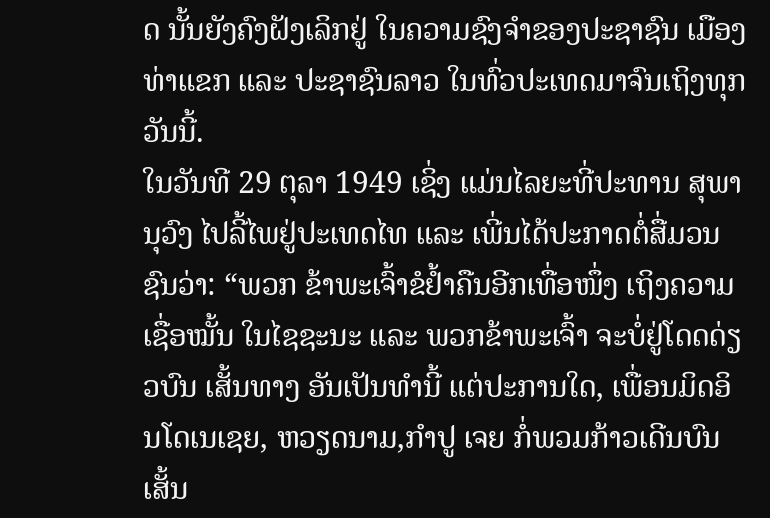ດ ນັ້ນຍັງຄົງຝັງເລິກຢູ່ ໃນຄວາມຊົງຈຳຂອງປະຊາຊົນ ເມືອງທ່າແຂກ ແລະ ປະຊາຊົນລາວ ໃນທົ່ວປະເທດມາຈົນເຖິງທຸກວັນນີ້.
ໃນວັນທີ 29 ຕຸລາ 1949 ເຊິ່ງ ແມ່ນໄລຍະທີ່ປະທານ ສຸພານຸວົງ ໄປລີ້ໄພຢູ່ປະເທດໄທ ແລະ ເພີ່ນໄດ້ປະກາດຕໍ່ສື່ມວນຊົນວ່າ: “ພວກ ຂ້າພະເຈົ້າຂໍຢ້ຳຄືນອີກເທື່ອໜຶ່ງ ເຖິງຄວາມເຊື່ອໝັ້ນ ໃນໄຊຊະນະ ແລະ ພວກຂ້າພະເຈົ້າ ຈະບໍ່ຢູ່ໂດດດ່ຽວບົນ ເສັ້ນທາງ ອັນເປັນທຳນີ້ ແຕ່ປະການໃດ, ເພື່ອນມິດອິນໂດເນເຊຍ, ຫວຽດນາມ,ກຳປູ ເຈຍ ກໍ່ພວມກ້າວເດີນບົນເສັ້ນ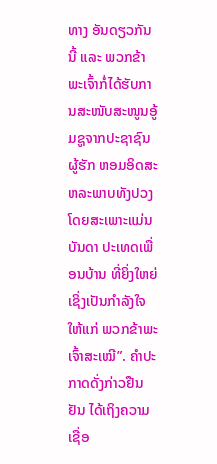ທາງ ອັນດຽວກັນນີ້ ແລະ ພວກຂ້າພະເຈົ້າກໍ່ໄດ້ຮັບການສະໜັບສະໜູນອູ້ມຊູຈາກປະຊາຊົນຜູ້ຮັກ ຫອມອິດສະຫລະພາບທັງປວງໂດຍສະເພາະແມ່ນບັນດາ ປະເທດເພື່ອນບ້ານ ທີ່ຍິ່ງໃຫຍ່ ເຊິ່ງເປັນກຳລັງໃຈໃຫ້ແກ່ ພວກຂ້າພະເຈົ້າສະເໝີ”. ຄຳປະກາດດັ່ງກ່າວຢືນຢັນ ໄດ້ເຖິງຄວາມເຊື່ອ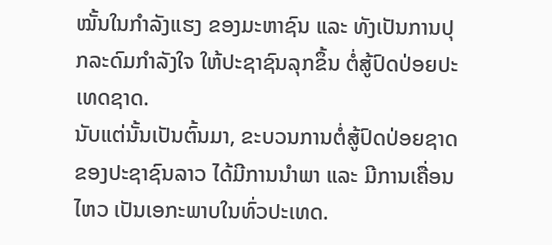ໝັ້ນໃນກຳລັງແຮງ ຂອງມະຫາຊົນ ແລະ ທັງເປັນການປຸກລະດົມກຳລັງໃຈ ໃຫ້ປະຊາຊົນລຸກຂຶ້ນ ຕໍ່ສູ້ປົດປ່ອຍປະເທດຊາດ.
ນັບແຕ່ນັ້ນເປັນຕົ້ນມາ, ຂະບວນການຕໍ່ສູ້ປົດປ່ອຍຊາດ ຂອງປະຊາຊົນລາວ ໄດ້ມີການນໍາພາ ແລະ ມີການເຄື່ອນ ໄຫວ ເປັນເອກະພາບໃນທົ່ວປະເທດ.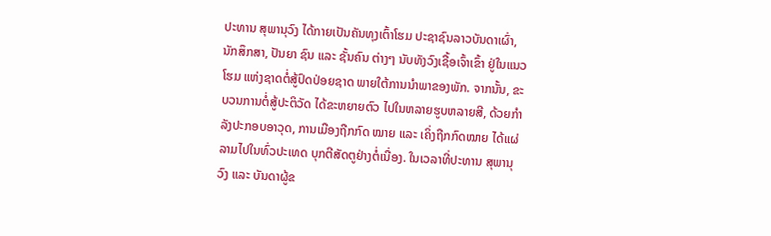ປະທານ ສຸພານຸວົງ ໄດ້ກາຍເປັນຄັນທຸງເຕົ້າໂຮມ ປະຊາຊົນລາວບັນດາເຜົ່າ, ນັກສຶກສາ, ປັນຍາ ຊົນ ແລະ ຊັ້ນຄົນ ຕ່າງໆ ນັບທັງວົງເຊື້ອເຈົ້າເຂົ້າ ຢູ່ໃນແນວໂຮມ ແຫ່ງຊາດຕໍ່ສູ້ປົດປ່ອຍຊາດ ພາຍໃຕ້ການນຳພາຂອງພັກ. ຈາກນັ້ນ, ຂະບວນການຕໍ່ສູ້ປະຕິວັດ ໄດ້ຂະຫຍາຍຕົວ ໄປໃນຫລາຍຮູບຫລາຍສີ, ດ້ວຍກຳລັງປະກອບອາວຸດ, ການເມືອງຖືກກົດ ໝາຍ ແລະ ເຄິ່ງຖືກກົດໝາຍ ໄດ້ແຜ່ລາມໄປໃນທົ່ວປະເທດ ບຸກຕີສັດຕູຢ່າງຕໍ່ເນື່ອງ. ໃນເວລາທີ່ປະທານ ສຸພານຸວົງ ແລະ ບັນດາຜູ້ຂ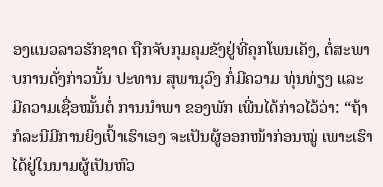ອງແນວລາວຮັກຊາດ ຖືກຈັບກຸມຄຸມຂັງຢູ່ທີ່ຄຸກໂພນເຄັງ, ຕໍ່ສະພາບການດັ່ງກ່າວນັ້ນ ປະທານ ສຸພານຸວົງ ກໍ່ມີຄວາມ ທຸ່ນທ່ຽງ ແລະ ມີຄວາມເຊື່ອໝັ້ນຕໍ່ ການນຳພາ ຂອງພັກ ເພີ່ນໄດ້ກ່າວໄວ້ວ່າ: “ຖ້າກໍລະນີມີການຍິງເປົ້າເຮົາເອງ ຈະເປັນຜູ້ອອກໜ້າກ່ອນໝູ່ ເພາະເຮົາໄດ້ຢູ່ໃນນາມຜູ້ເປັນຫົວ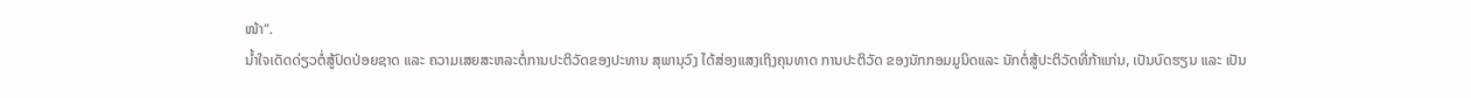ໜ້າ”.
ນ້ຳໃຈເດັດດ່ຽວຕໍ່ສູ້ປົດປ່ອຍຊາດ ແລະ ຄວາມເສຍສະຫລະຕໍ່ການປະຕິວັດຂອງປະທານ ສຸພານຸວົງ ໄດ້ສ່ອງແສງເຖິງຄຸນທາດ ການປະຕິວັດ ຂອງນັກກອມມູນິດແລະ ນັກຕໍ່ສູ້ປະຕິວັດທີ່ກ້າແກ່ນ, ເປັນບົດຮຽນ ແລະ ເປັນ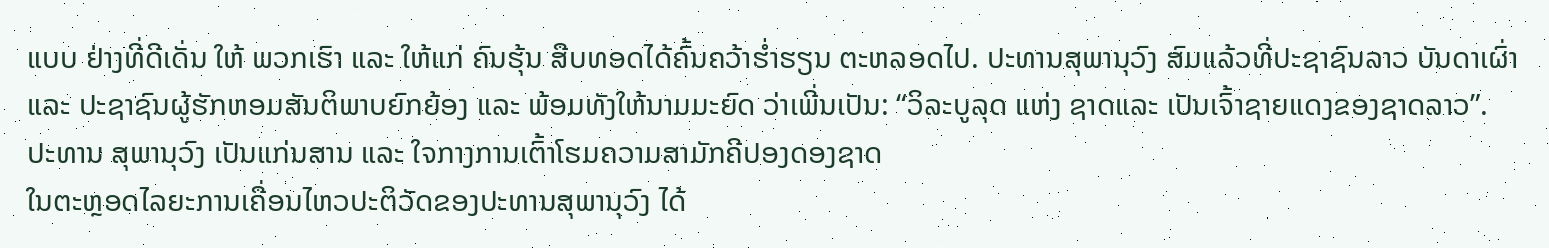ແບບ ຢ່າງທີ່ດີເດັ່ນ ໃຫ້ ພວກເຮົາ ແລະ ໃຫ້ແກ່ ຄົນຮຸ້ນ ສືບທອດໄດ້ຄົ້ນຄວ້າຮ່ຳຮຽນ ຕະຫລອດໄປ. ປະທານສຸພານຸວົງ ສົມແລ້ວທີ່ປະຊາຊົນລາວ ບັນດາເຜົ່າ ແລະ ປະຊາຊົນຜູ້ຮັກຫອມສັນຕິພາບຍົກຍ້ອງ ແລະ ພ້ອມທັງໃຫ້ນາມມະຍົດ ວ່າເພີ່ນເປັນ: “ວິລະບູລຸດ ແຫ່ງ ຊາດແລະ ເປັນເຈົ້າຊາຍແດງຂອງຊາດລາວ”.
ປະທານ ສຸພານຸວົງ ເປັນແກ່ນສານ ແລະ ໃຈກາງການເຕົ້າໂຮມຄວາມສາມັກຄີປອງດອງຊາດ
ໃນຕະຫຼອດໄລຍະການເຄື່ອນໄຫວປະຕິວັດຂອງປະທານສຸພານຸວົງ ໄດ້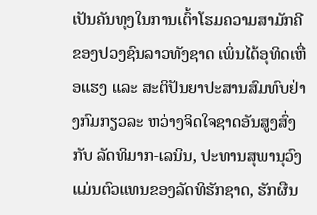ເປັນຄັນທຸງໃນການເຕົ້າໂຮມຄວາມສາມັກຄີຂອງປວງຊົນລາວທັງຊາດ ເພິ່ນໄດ້ອຸທິດເຫື່ອແຮງ ແລະ ສະຕິປັນຍາປະສານສົມທົບຢ່າງກົມກຽວລະ ຫວ່າງຈິດໃຈຊາດອັນສູງສົ່ງກັບ ລັດທິມາກ-ເລນິນ, ປະທານສຸພານຸວົງ ແມ່ນຕົວແທນຂອງລັດທິຮັກຊາດ, ຮັກຜືນ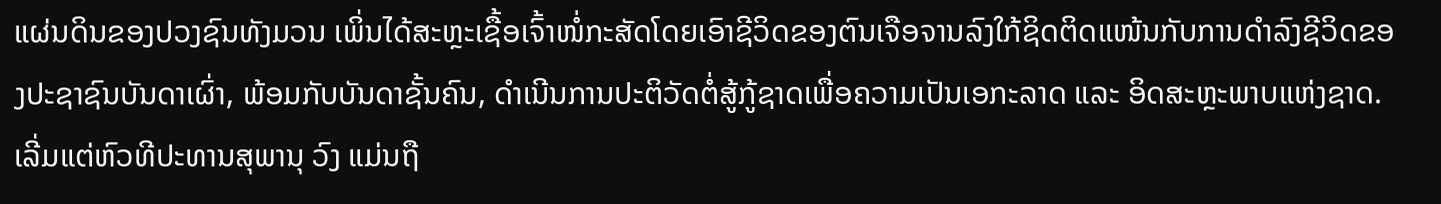ແຜ່ນດິນຂອງປວງຊົນທັງມວນ ເພິ່ນໄດ້ສະຫຼະເຊື້ອເຈົ້າໜໍ່ກະສັດໂດຍເອົາຊີວິດຂອງຕົນເຈືອຈານລົງໃກ້ຊິດຕິດແໜ້ນກັບການດຳລົງຊີວິດຂອງປະຊາຊົນບັນດາເຜົ່າ, ພ້ອມກັບບັນດາຊັ້ນຄົນ, ດຳເນີນການປະຕິວັດຕໍ່ສູ້ກູ້ຊາດເພື່ອຄວາມເປັນເອກະລາດ ແລະ ອິດສະຫຼະພາບແຫ່ງຊາດ.
ເລີ່ມແຕ່ຫົວທີປະທານສຸພານຸ ວົງ ແມ່ນຖື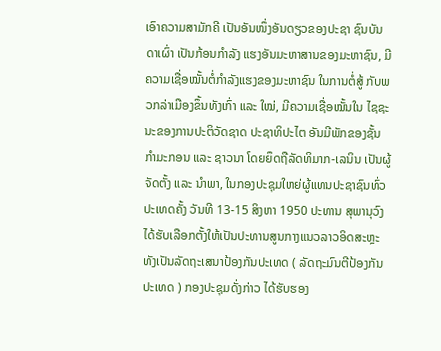ເອົາຄວາມສາມັກຄີ ເປັນອັນໜຶ່ງອັນດຽວຂອງປະຊາ ຊົນບັນດາເຜົ່າ ເປັນກ້ອນກຳລັງ ແຮງອັນມະຫາສານຂອງມະຫາຊົນ, ມີຄວາມເຊື່ອໝັ້ນຕໍ່ກຳລັງແຮງຂອງມະຫາຊົນ ໃນການຕໍ່ສູ້ ກັບພວກລ່າເມືອງຂຶ້ນທັງເກົ່າ ແລະ ໃໝ່, ມີຄວາມເຊື່ອໝັ້ນໃນ ໄຊຊະນະຂອງການປະຕິວັດຊາດ ປະຊາທິປະໄຕ ອັນມີພັກຂອງຊັ້ນກຳມະກອນ ແລະ ຊາວນາ ໂດຍຍຶດຖືລັດທິມາກ-ເລນິນ ເປັນຜູ້ຈັດຕັ້ງ ແລະ ນຳພາ, ໃນກອງປະຊຸມໃຫຍ່ຜູ້ແທນປະຊາຊົນທົ່ວປະເທດຄັ້ງ ວັນທີ 13-15 ສິງຫາ 1950 ປະທານ ສຸພານຸວົງ ໄດ້ຮັບເລືອກຕັ້ງໃຫ້ເປັນປະທານສູນກາງແນວລາວອິດສະຫຼະ ທັງເປັນລັດຖະເສນາປ້ອງກັນປະເທດ ( ລັດຖະມົນຕີປ້ອງກັນປະເທດ ) ກອງປະຊຸມດັ່ງກ່າວ ໄດ້ຮັບຮອງ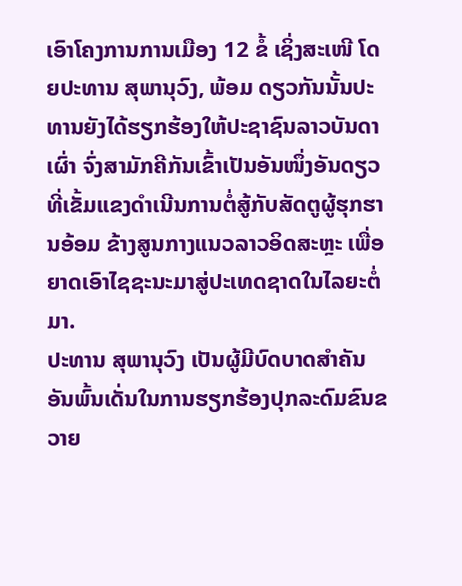ເອົາໂຄງການການເມືອງ 12 ຂໍ້ ເຊິ່ງສະເໜີ ໂດຍປະທານ ສຸພານຸວົງ, ພ້ອມ ດຽວກັນນັ້ນປະທານຍັງໄດ້ຮຽກຮ້ອງໃຫ້ປະຊາຊົນລາວບັນດາເຜົ່າ ຈົ່ງສາມັກຄີກັນເຂົ້າເປັນອັນໜຶ່ງອັນດຽວທີ່ເຂັ້ມແຂງດຳເນີນການຕໍ່ສູ້ກັບສັດຕູຜູ້ຮຸກຮານອ້ອມ ຂ້າງສູນກາງແນວລາວອິດສະຫຼະ ເພື່ອຍາດເອົາໄຊຊະນະມາສູ່ປະເທດຊາດໃນໄລຍະຕໍ່ມາ.
ປະທານ ສຸພານຸວົງ ເປັນຜູ້ມີບົດບາດສຳຄັນອັນພົ້ນເດັ່ນໃນການຮຽກຮ້ອງປຸກລະດົມຂົນຂວາຍ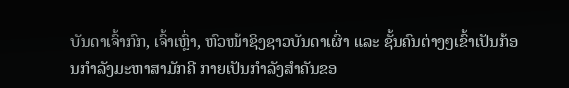ບັນດາເຈົ້າກົກ, ເຈົ້າເຫຼົ່າ, ຫົວໜ້າຊິງຊາວບັນດາເຜົ່າ ແລະ ຊັ້ນຄົນຕ່າງໆເຂົ້າເປັນກ້ອນກຳລັງມະຫາສາມັກຄີ ກາຍເປັນກຳລັງສຳຄັນຂອ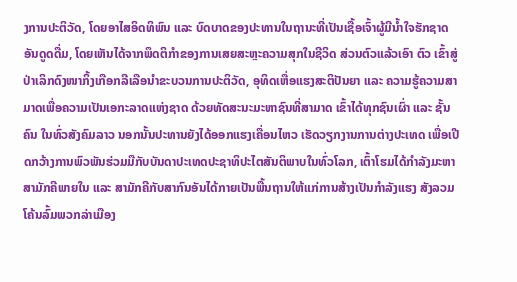ງການປະຕິວັດ, ໂດຍອາໄສອິດທິພົນ ແລະ ບົດບາດຂອງປະທານໃນຖານະທີ່ເປັນເຊື້ອເຈົ້າຜູ້ມີນ້ຳໃຈຮັກຊາດອັນດູດດື່ມ, ໂດຍເຫັນໄດ້ຈາກພຶດຕິກຳຂອງການເສຍສະຫຼະຄວາມສຸກໃນຊີວິດ ສ່ວນຕົວແລ້ວເອົາ ຕົວ ເຂົ້າສູ່ປ່າເລິກດົງໜາກິ້ງເກືອກລີເລືອນຳຂະບວນການປະຕິວັດ, ອຸທິດເຫື່ອແຮງສະຕິປັນຍາ ແລະ ຄວາມຮູ້ຄວາມສາມາດເພື່ອຄວາມເປັນເອກະລາດແຫ່ງຊາດ ດ້ວຍທັດສະນະມະຫາຊົນທີ່ສາມາດ ເຂົ້າໄດ້ທຸກຊົນເຜົ່າ ແລະ ຊັ້ນຄົນ ໃນທົ່ວສັງຄົມລາວ ນອກນັ້ນປະທານຍັງໄດ້ອອກແຮງເຄື່ອນໄຫວ ເຮັດວຽກງານການຕ່າງປະເທດ ເພື່ອເປີດກວ້າງການພົວພັນຮ່ວມມືກັບບັນດາປະເທດປະຊາທິປະໄຕສັນຕິພາບໃນທົ່ວໂລກ, ເຕົ້າໂຮມໄດ້ກຳລັງມະຫາສາມັກຄີພາຍໃນ ແລະ ສາມັກຄີກັບສາກົນອັນໄດ້ກາຍເປັນພື້ນຖານໃຫ້ແກ່ການສ້າງເປັນກຳລັງແຮງ ສັງລວມ ໂຄ້ນລົ້ມພວກລ່າເມືອງ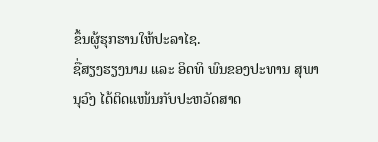ຂຶ້ນຜູ້ຮຸກຮານໃຫ້ປະລາໄຊ.
ຊື່ສຽງຮຽງນາມ ແລະ ອິດທິ ພົນຂອງປະທານ ສຸພານຸວົງ ໄດ້ຕິດແໜ້ນກັບປະຫວັດສາດ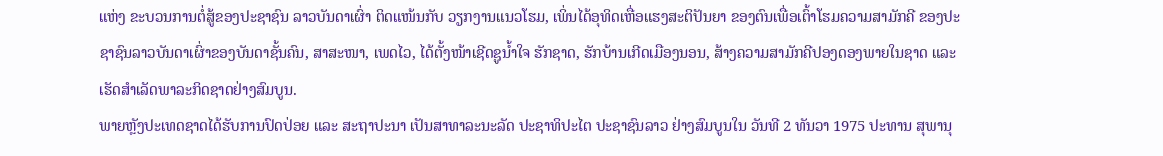ແຫ່ງ ຂະບວນການຕໍ່ສູ້ຂອງປະຊາຊົນ ລາວບັນດາເຜົ່າ ຕິດແໜ້ນກັບ ວຽກງານແນວໂຮມ, ເພິ່ນໄດ້ອຸທິດເຫື່ອແຮງສະຕິປັນຍາ ຂອງຕົນເພື່ອເຕົ້າໂຮມຄວາມສາມັກຄີ ຂອງປະຊາຊົນລາວບັນດາເຜົ່າຂອງບັນດາຊັ້ນຄົນ, ສາສະໜາ, ເພດໄວ, ໄດ້ຕັ້ງໜ້າເຊີດຊູນ້ຳໃຈ ຮັກຊາດ, ຮັກບ້ານເກີດເມືອງນອນ, ສ້າງຄວາມສາມັກຄີປອງດອງພາຍໃນຊາດ ແລະ ເຮັດສຳເລັດພາລະກິດຊາດຢ່າງສົມບູນ.
ພາຍຫຼັງປະເທດຊາດໄດ້ຮັບການປົດປ່ອຍ ແລະ ສະຖາປະນາ ເປັນສາທາລະນະລັດ ປະຊາທິປະໄຕ ປະຊາຊົນລາວ ຢ່າງສົມບູນໃນ ວັນທີ 2 ທັນວາ 1975 ປະທານ ສຸພານຸ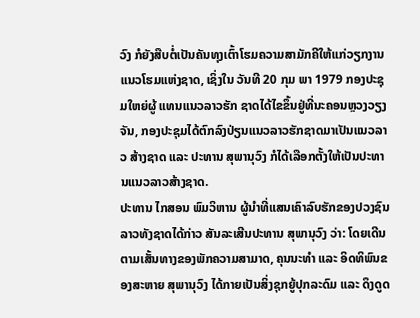ວົງ ກໍຍັງສືບຕໍ່ເປັນຄັນທຸງເຕົ້າໂຮມຄວາມສາມັກຄີໃຫ້ແກ່ວຽກງານແນວໂຮມແຫ່ງຊາດ, ເຊິ່ງໃນ ວັນທີ 20 ກຸມ ພາ 1979 ກອງປະຊຸມໃຫຍ່ຜູ້ ແທນແນວລາວຮັກ ຊາດໄດ້ໄຂຂຶ້ນຢູ່ທີ່ນະຄອນຫຼວງວຽງຈັນ, ກອງປະຊຸມໄດ້ຕົກລົງປ່ຽນແນວລາວຮັກຊາດມາເປັນແນວລາວ ສ້າງຊາດ ແລະ ປະທານ ສຸພານຸວົງ ກໍໄດ້ເລືອກຕັ້ງໃຫ້ເປັນປະທານແນວລາວສ້າງຊາດ.
ປະທານ ໄກສອນ ພົມວິຫານ ຜູ້ນຳທີ່ແສນເຄົາລົບຮັກຂອງປວງຊົນລາວທັງຊາດໄດ້ກ່າວ ສັນລະເສີນປະທານ ສຸພານຸວົງ ວ່າ: ໂດຍເດີນຕາມເສັ້ນທາງຂອງພັກຄວາມສາມາດ, ຄຸນນະທຳ ແລະ ອິດທິພົນຂອງສະຫາຍ ສຸພານຸວົງ ໄດ້ກາຍເປັນສິ່ງຊຸກຍູ້ປຸກລະດົມ ແລະ ດຶງດູດ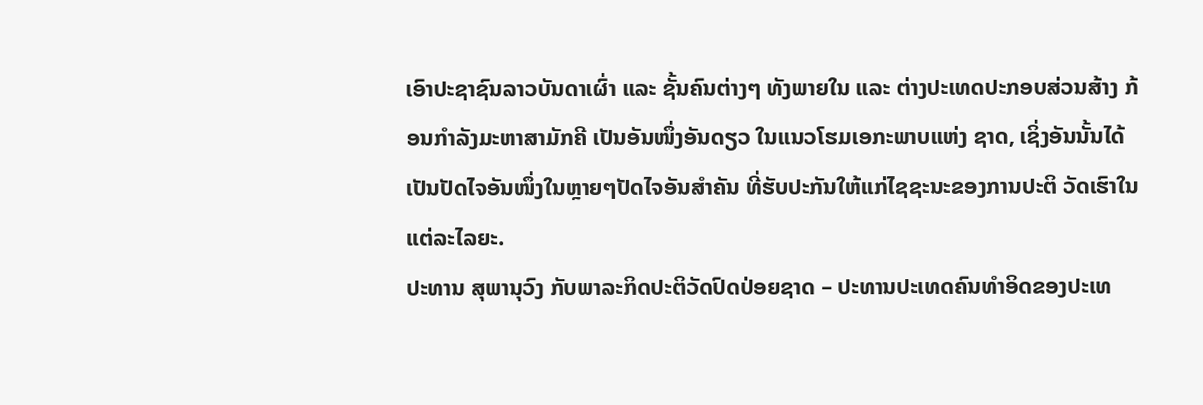ເອົາປະຊາຊົນລາວບັນດາເຜົ່າ ແລະ ຊັ້ນຄົນຕ່າງໆ ທັງພາຍໃນ ແລະ ຕ່າງປະເທດປະກອບສ່ວນສ້າງ ກ້ອນກຳລັງມະຫາສາມັກຄີ ເປັນອັນໜຶ່ງອັນດຽວ ໃນແນວໂຮມເອກະພາບແຫ່ງ ຊາດ, ເຊິ່ງອັນນັ້ນໄດ້ເປັນປັດໄຈອັນໜຶ່ງໃນຫຼາຍໆປັດໄຈອັນສຳຄັນ ທີ່ຮັບປະກັນໃຫ້ແກ່ໄຊຊະນະຂອງການປະຕິ ວັດເຮົາໃນແຕ່ລະໄລຍະ.
ປະທານ ສຸພານຸວົງ ກັບພາລະກິດປະຕິວັດປົດປ່ອຍຊາດ – ປະທານປະເທດຄົນທຳອິດຂອງປະເທ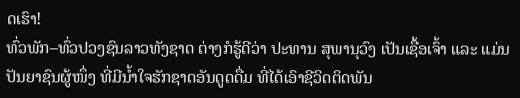ດເຮົາ!
ທົ່ວພັກ–ທົ່ວປວງຊົນລາວທັງຊາດ ຕ່າງກໍຮູ້ດີວ່າ ປະທານ ສຸພານຸວົງ ເປັນເຊື້ອເຈົ້າ ແລະ ແມ່ນປັນຍາຊົນຜູ້ໜຶ່ງ ທີ່ມີນ້ຳໃຈຮັກຊາດອັນດູດດື່ມ ທີ່ໄດ້ເອົາຊີວິດຕິດພັນ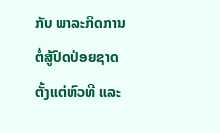ກັບ ພາລະກິດການຕໍ່ສູ້ປົດປ່ອຍຊາດ ຕັ້ງແຕ່ຫົວທີ ແລະ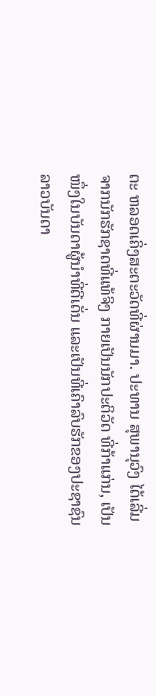ຕະ ຫລອດເຄິ່ງສະຕະວັດທີ່ຜ່ານມາ. ປະທານ ສຸພານຸວົງ ໄດ້ເລີ່ມຈາກນັກຮັກຊາດທີ່ແທ້ຈິງ ກາຍເປັນນັກປະຕິວັດ ທີ່ກ້າແກ່ນ, ເປັນໜຶ່ງໃນບັນດາຜູ້ນຳທີ່ດີເດັ່ນ ແລະເປັນທີ່ເຄົາລົບຮັກຂອງປະຊາຊົນລາວບັນດາ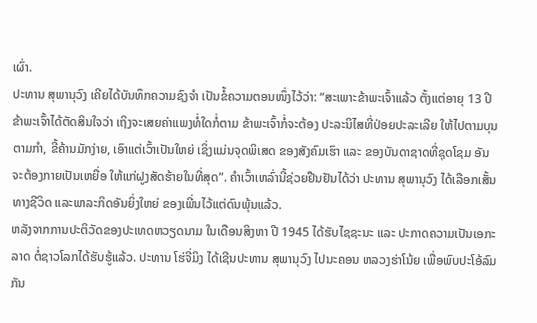ເຜົ່າ.
ປະທານ ສຸພານຸວົງ ເຄີຍໄດ້ບັນທຶກຄວາມຊົງຈຳ ເປັນຂໍ້ຄວາມຕອນໜຶ່ງໄວ້ວ່າ: “ສະເພາະຂ້າພະເຈົ້າແລ້ວ ຕັ້ງແຕ່ອາຍຸ 13 ປີ ຂ້າພະເຈົ້າໄດ້ຕັດສິນໃຈວ່າ ເຖິງຈະເສຍຄ່າແພງທໍ່ໃດກໍ່ຕາມ ຂ້າພະເຈົ້າກໍ່ຈະຕ້ອງ ປະລະນິໄສທີ່ປ່ອຍປະລະເລີຍ ໃຫ້ໄປຕາມບຸນຕາມກຳ, ຂີ້ຄ້ານມັກງ່າຍ, ເອົາແຕ່ເວົ້າເປັນໃຫຍ່ ເຊິ່ງແມ່ນຈຸດພິເສດ ຂອງສັງຄົມເຮົາ ແລະ ຂອງບັນດາຊາດທີ່ຊຸດໂຊມ ອັນຈະຕ້ອງກາຍເປັນເຫຍື່ອ ໃຫ້ແກ່ຝູງສັດຮ້າຍໃນທີ່ສຸດ”. ຄຳເວົ້າເຫລົ່ານີ້ຊ່ວຍຢືນຢັນໄດ້ວ່າ ປະທານ ສຸພານຸວົງ ໄດ້ເລືອກເສັ້ນທາງຊີວິດ ແລະພາລະກິດອັນຍິ່ງໃຫຍ່ ຂອງເພີ່ນໄວ້ແຕ່ດົນພຸ້ນແລ້ວ.
ຫລັງຈາກການປະຕິວັດຂອງປະເທດຫວຽດນາມ ໃນເດືອນສິງຫາ ປີ 1945 ໄດ້ຮັບໄຊຊະນະ ແລະ ປະກາດຄວາມເປັນເອກະລາດ ຕໍ່ຊາວໂລກໄດ້ຮັບຮູ້ແລ້ວ. ປະທານ ໂຮ່ຈີ່ມິງ ໄດ້ເຊີນປະທານ ສຸພານຸວົງ ໄປນະຄອນ ຫລວງຮ່າໂນ້ຍ ເພື່ອພົບປະໂອ້ລົມກັນ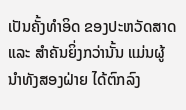ເປັນຄັ້ງທຳອິດ ຂອງປະຫວັດສາດ ແລະ ສຳຄັນຍິ່ງກວ່ານັ້ນ ແມ່ນຜູ້ນຳທັງສອງຝ່າຍ ໄດ້ຕົກລົງ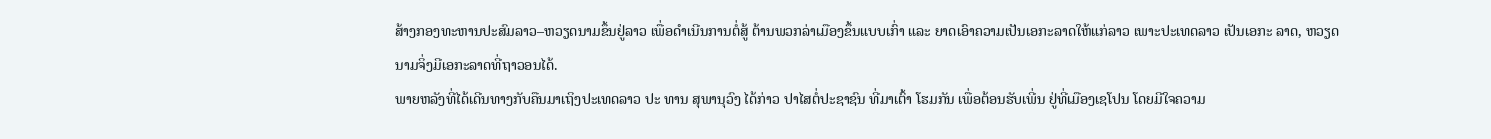ສ້າງກອງທະຫານປະສົມລາວ–ຫວຽດນາມຂຶ້ນຢູ່ລາວ ເພື່ອດຳເນີນການຕໍ່ສູ້ ຕ້ານພວກລ່າເມືອງຂຶ້ນແບບເກົ່າ ແລະ ຍາດເອົາຄວາມເປັນເອກະລາດໃຫ້ແກ່ລາວ ເພາະປະເທດລາວ ເປັນເອກະ ລາດ, ຫວຽດນາມຈິ່ງມີເອກະລາດທີ່ຖາວອນໄດ້.
ພາຍຫລັງທີ່ໄດ້ເດີນທາງກັບຄືນມາເຖິງປະເທດລາວ ປະ ທານ ສຸພານຸວົງ ໄດ້ກ່າວ ປາໄສຕໍ່ປະຊາຊົນ ທີ່ມາເຕົ້າ ໂຮມກັນ ເພື່ອຕ້ອນຮັບເພີ່ນ ຢູ່ທີ່ເມືອງເຊໂປນ ໂດຍມີໃຈຄວາມ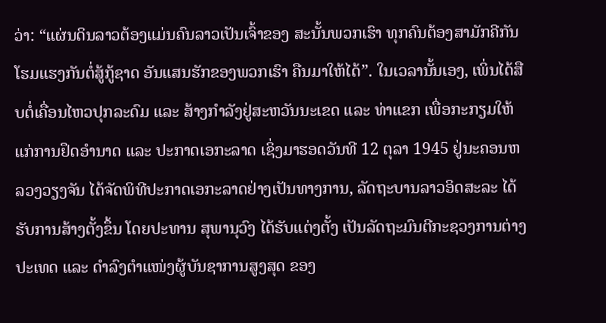ວ່າ: “ແຜ່ນດິນລາວຕ້ອງແມ່ນຄົນລາວເປັນເຈົ້າຂອງ ສະນັ້ນພວກເຮົາ ທຸກຄົນຕ້ອງສາມັກຄີກັນ ໂຮມແຮງກັນຕໍ່ສູ້ກູ້ຊາດ ອັນແສນຮັກຂອງພວກເຮົາ ຄືນມາໃຫ້ໄດ້”. ໃນເວລານັ້ນເອງ, ເພິ່ນໄດ້ສືບຕໍ່ເຄື່ອນໄຫວປຸກລະດົມ ແລະ ສ້າງກຳລັງຢູ່ສະຫວັນນະເຂດ ແລະ ທ່າແຂກ ເພື່ອກະກຽມໃຫ້ແກ່ການຢຶດອຳນາດ ແລະ ປະກາດເອກະລາດ ເຊິ່ງມາຮອດວັນທີ 12 ຕຸລາ 1945 ຢູ່ນະຄອນຫລວງວຽງຈັນ ໄດ້ຈັດພິທີປະກາດເອກະລາດຢ່າງເປັນທາງການ, ລັດຖະບານລາວອິດສະລະ ໄດ້ຮັບການສ້າງຕັ້ງຂຶ້ນ ໂດຍປະທານ ສຸພານຸວົງ ໄດ້ຮັບແຕ່ງຕັ້ງ ເປັນລັດຖະມົນຕີກະຊວງການຕ່າງປະເທດ ແລະ ດຳລົງຕຳແໜ່ງຜູ້ບັນຊາການສູງສຸດ ຂອງ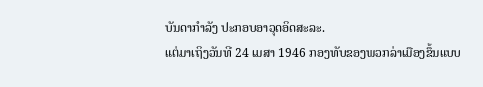ບັນດາກຳລັງ ປະກອບອາວຸດອິດສະລະ.
ແຕ່ມາເຖິງວັນທີ 24 ເມສາ 1946 ກອງທັບຂອງພວກລ່າເມືອງຂຶ້ນແບບ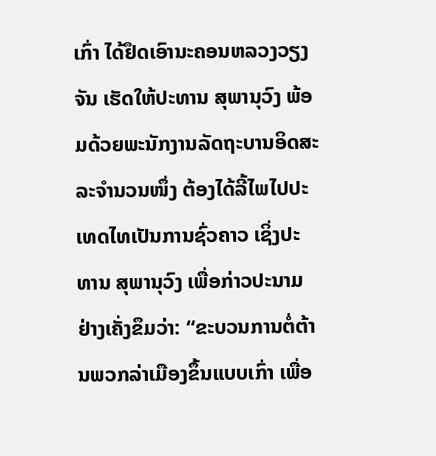ເກົ່າ ໄດ້ຢຶດເອົານະຄອນຫລວງວຽງ ຈັນ ເຮັດໃຫ້ປະທານ ສຸພານຸວົງ ພ້ອມດ້ວຍພະນັກງານລັດຖະບານອິດສະລະຈຳນວນໜຶ່ງ ຕ້ອງໄດ້ລີ້ໄພໄປປະເທດໄທເປັນການຊົ່ວຄາວ ເຊິ່ງປະທານ ສຸພານຸວົງ ເພື່ອກ່າວປະນາມ ຢ່າງເຄັ່ງຂຶມວ່າ: “ຂະບວນການຕໍ່ຕ້ານພວກລ່າເມືອງຂຶ້ນແບບເກົ່າ ເພື່ອ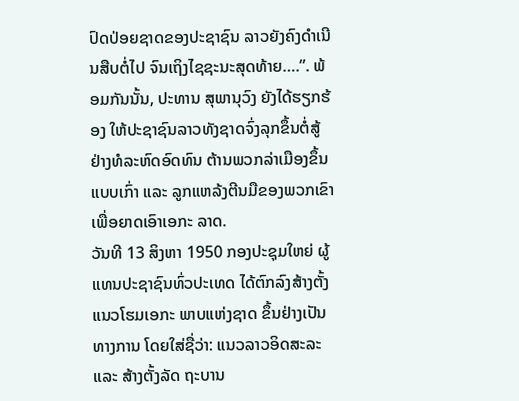ປົດປ່ອຍຊາດຂອງປະຊາຊົນ ລາວຍັງຄົງດຳເນີນສືບຕໍ່ໄປ ຈົນເຖິງໄຊຊະນະສຸດທ້າຍ….”. ພ້ອມກັນນັ້ນ, ປະທານ ສຸພານຸວົງ ຍັງໄດ້ຮຽກຮ້ອງ ໃຫ້ປະຊາຊົນລາວທັງຊາດຈົ່ງລຸກຂຶ້ນຕໍ່ສູ້ຢ່າງທໍລະຫົດອົດທົນ ຕ້ານພວກລ່າເມືອງຂຶ້ນແບບເກົ່າ ແລະ ລູກແຫລ້ງຕີນມືຂອງພວກເຂົາ ເພື່ອຍາດເອົາເອກະ ລາດ.
ວັນທີ 13 ສິງຫາ 1950 ກອງປະຊຸມໃຫຍ່ ຜູ້ແທນປະຊາຊົນທົ່ວປະເທດ ໄດ້ຕົກລົງສ້າງຕັ້ງ ແນວໂຮມເອກະ ພາບແຫ່ງຊາດ ຂຶ້ນຢ່າງເປັນທາງການ ໂດຍໃສ່ຊື່ວ່າ: ແນວລາວອິດສະລະ ແລະ ສ້າງຕັ້ງລັດ ຖະບານ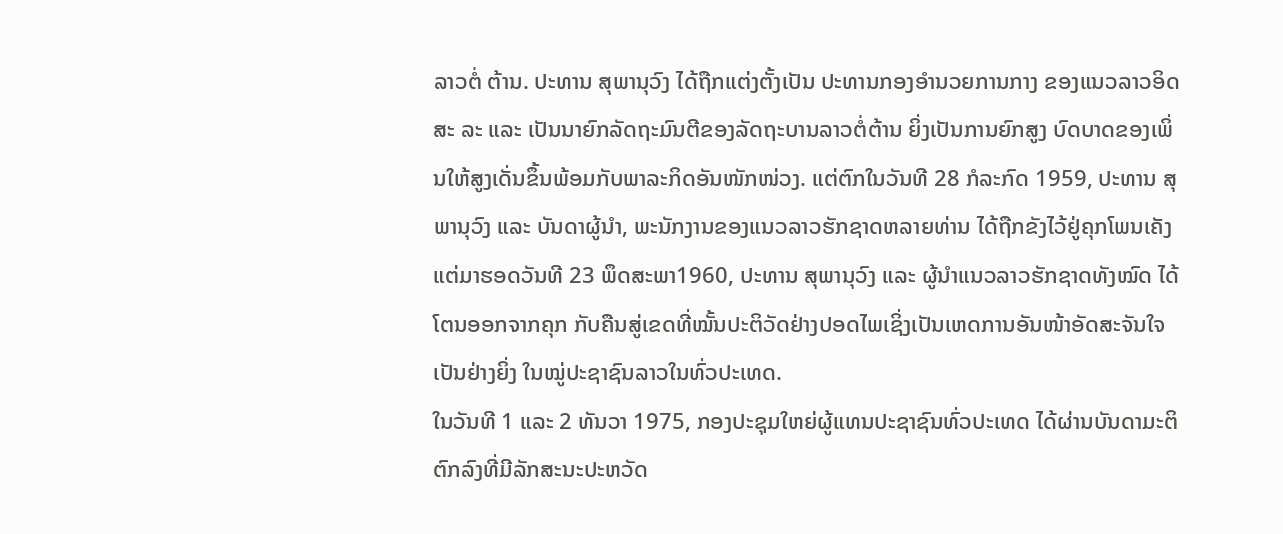ລາວຕໍ່ ຕ້ານ. ປະທານ ສຸພານຸວົງ ໄດ້ຖືກແຕ່ງຕັ້ງເປັນ ປະທານກອງອຳນວຍການກາງ ຂອງແນວລາວອິດສະ ລະ ແລະ ເປັນນາຍົກລັດຖະມົນຕີຂອງລັດຖະບານລາວຕໍ່ຕ້ານ ຍິ່ງເປັນການຍົກສູງ ບົດບາດຂອງເພິ່ນໃຫ້ສູງເດັ່ນຂຶ້ນພ້ອມກັບພາລະກິດອັນໜັກໜ່ວງ. ແຕ່ຕົກໃນວັນທີ 28 ກໍລະກົດ 1959, ປະທານ ສຸພານຸວົງ ແລະ ບັນດາຜູ້ນຳ, ພະນັກງານຂອງແນວລາວຮັກຊາດຫລາຍທ່ານ ໄດ້ຖືກຂັງໄວ້ຢູ່ຄຸກໂພນເຄັງ ແຕ່ມາຮອດວັນທີ 23 ພຶດສະພາ1960, ປະທານ ສຸພານຸວົງ ແລະ ຜູ້ນໍາແນວລາວຮັກຊາດທັງໝົດ ໄດ້ໂຕນອອກຈາກຄຸກ ກັບຄືນສູ່ເຂດທີ່ໝັ້ນປະຕິວັດຢ່າງປອດໄພເຊິ່ງເປັນເຫດການອັນໜ້າອັດສະຈັນໃຈ ເປັນຢ່າງຍິ່ງ ໃນໝູ່ປະຊາຊົນລາວໃນທົ່ວປະເທດ.
ໃນວັນທີ 1 ແລະ 2 ທັນວາ 1975, ກອງປະຊຸມໃຫຍ່ຜູ້ແທນປະຊາຊົນທົ່ວປະເທດ ໄດ້ຜ່ານບັນດາມະຕິ ຕົກລົງທີ່ມີລັກສະນະປະຫວັດ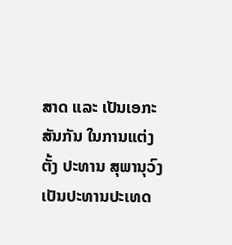ສາດ ແລະ ເປັນເອກະສັນກັນ ໃນການແຕ່ງຕັ້ງ ປະທານ ສຸພານຸວົງ ເປັນປະທານປະເທດ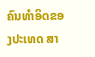ຄົນທຳອິດຂອງປະເທດ ສາ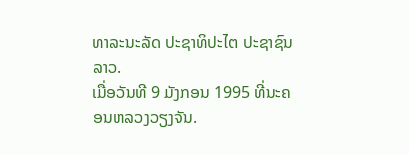ທາລະນະລັດ ປະຊາທິປະໄຕ ປະຊາຊົນລາວ.
ເມື່ອວັນທີ 9 ມັງກອນ 1995 ທີ່ນະຄອນຫລວງວຽງຈັນ.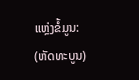ແຫຼ່ງຂໍ້ມູນ: (ຫັດທະບູນ)